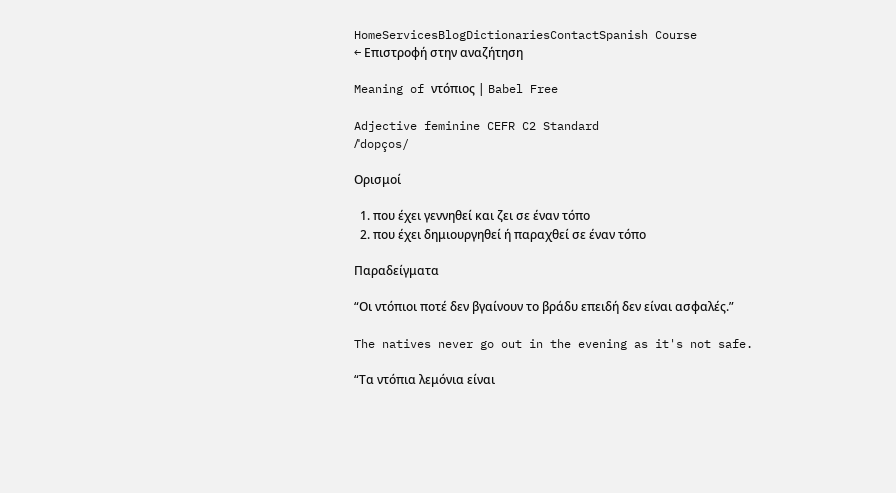HomeServicesBlogDictionariesContactSpanish Course
← Επιστροφή στην αναζήτηση

Meaning of ντόπιος | Babel Free

Adjective feminine CEFR C2 Standard
/ˈdopços/

Ορισμοί

  1. που έχει γεννηθεί και ζει σε έναν τόπο
  2. που έχει δημιουργηθεί ή παραχθεί σε έναν τόπο

Παραδείγματα

“Οι ντόπιοι ποτέ δεν βγαίνουν το βράδυ επειδή δεν είναι ασφαλές.”

The natives never go out in the evening as it's not safe.

“Τα ντόπια λεμόνια είναι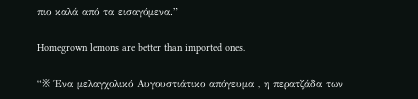πιο καλά από τα εισαγόμενα.”

Homegrown lemons are better than imported ones.

“※ Ένα μελαγχολικό Αυγουστιάτικο απόγευμα , η περατζάδα των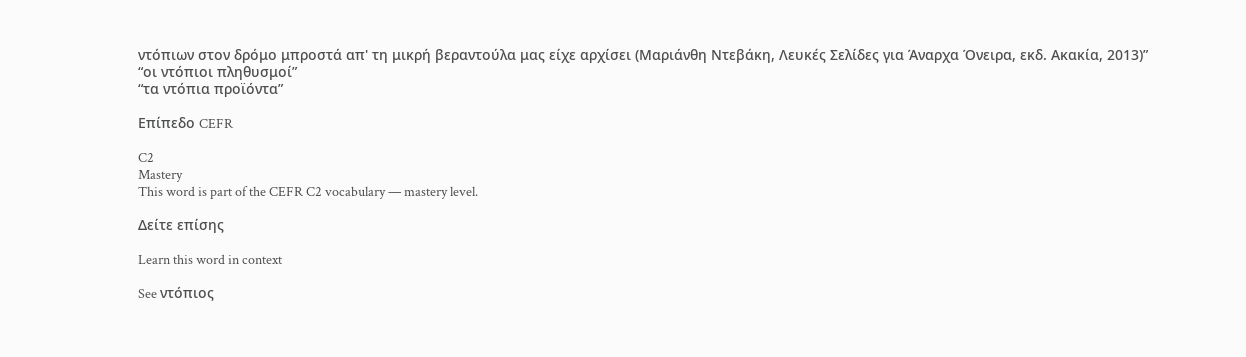ντόπιων στον δρόμο μπροστά απ' τη μικρή βεραντούλα μας είχε αρχίσει (Μαριάνθη Ντεβάκη, Λευκές Σελίδες για Άναρχα Όνειρα, εκδ. Ακακία, 2013)”
“οι ντόπιοι πληθυσμοί”
“τα ντόπια προϊόντα”

Επίπεδο CEFR

C2
Mastery
This word is part of the CEFR C2 vocabulary — mastery level.

Δείτε επίσης

Learn this word in context

See ντόπιος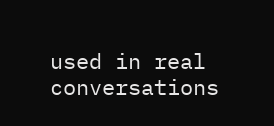used in real conversations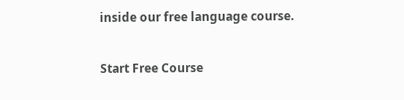inside our free language course.

Start Free Course